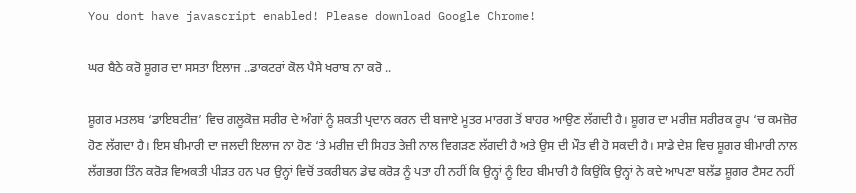You dont have javascript enabled! Please download Google Chrome!

ਘਰ ਬੈਠੇ ਕਰੋ ਸ਼ੂਗਰ ਦਾ ਸਸਤਾ ਇਲਾਜ ..ਡਾਕਟਰਾਂ ਕੋਲ ਪੈਸੇ ਖਰਾਬ ਨਾ ਕਰੋ ..

ਸ਼ੂਗਰ ਮਤਲਬ ‘ਡਾਇਬਟੀਜ਼’ ਵਿਚ ਗਲੂਕੋਜ਼ ਸਰੀਰ ਦੇ ਅੰਗਾਂ ਨੂੰ ਸ਼ਕਤੀ ਪ੍ਰਦਾਨ ਕਰਨ ਦੀ ਬਜਾਏ ਮੂਤਰ ਮਾਰਗ ਤੋਂ ਬਾਹਰ ਆਉਣ ਲੱਗਦੀ ਹੈ। ਸ਼ੂਗਰ ਦਾ ਮਰੀਜ਼ ਸਰੀਰਕ ਰੂਪ ‘ਚ ਕਮਜ਼ੋਰ ਹੋਣ ਲੱਗਦਾ ਹੈ। ਇਸ ਬੀਮਾਰੀ ਦਾ ਜਲਦੀ ਇਲਾਜ ਨਾ ਹੋਣ ‘ਤੇ ਮਰੀਜ਼ ਦੀ ਸਿਹਤ ਤੇਜ਼ੀ ਨਾਲ ਵਿਗੜਣ ਲੱਗਦੀ ਹੈ ਅਤੇ ਉਸ ਦੀ ਮੌਤ ਵੀ ਹੋ ਸਕਦੀ ਹੈ। ਸਾਡੇ ਦੇਸ਼ ਵਿਚ ਸ਼ੂਗਰ ਬੀਮਾਰੀ ਨਾਲ ਲੱਗਭਗ ਤਿੰਨ ਕਰੋੜ ਵਿਅਕਤੀ ਪੀੜਤ ਹਨ ਪਰ ਉਨ੍ਹਾਂ ਵਿਚੋਂ ਤਕਰੀਬਨ ਡੇਢ ਕਰੋੜ ਨੂੰ ਪਤਾ ਹੀ ਨਹੀਂ ਕਿ ਉਨ੍ਹਾਂ ਨੂੰ ਇਹ ਬੀਮਾਰੀ ਹੈ ਕਿਉਂਕਿ ਉਨ੍ਹਾਂ ਨੇ ਕਦੇ ਆਪਣਾ ਬਲੱਡ ਸ਼ੂਗਰ ਟੈਸਟ ਨਹੀਂ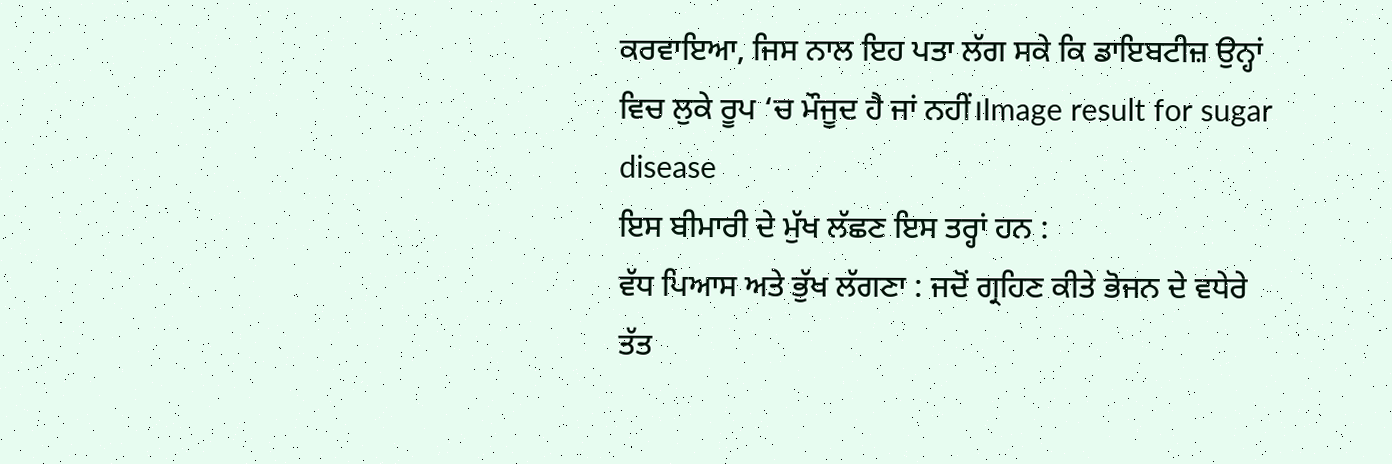ਕਰਵਾਇਆ, ਜਿਸ ਨਾਲ ਇਹ ਪਤਾ ਲੱਗ ਸਕੇ ਕਿ ਡਾਇਬਟੀਜ਼ ਉਨ੍ਹਾਂ ਵਿਚ ਲੁਕੇ ਰੂਪ ‘ਚ ਮੌਜੂਦ ਹੈ ਜਾਂ ਨਹੀਂ।Image result for sugar disease
ਇਸ ਬੀਮਾਰੀ ਦੇ ਮੁੱਖ ਲੱਛਣ ਇਸ ਤਰ੍ਹਾਂ ਹਨ :
ਵੱਧ ਪਿਆਸ ਅਤੇ ਭੁੱਖ ਲੱਗਣਾ : ਜਦੋਂ ਗ੍ਰਹਿਣ ਕੀਤੇ ਭੋਜਨ ਦੇ ਵਧੇਰੇ ਤੱਤ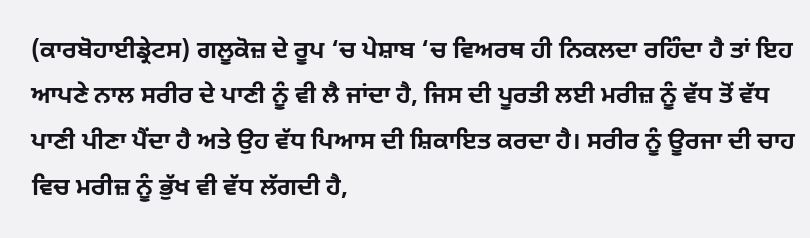(ਕਾਰਬੋਹਾਈਡ੍ਰੇਟਸ) ਗਲੂਕੋਜ਼ ਦੇ ਰੂਪ ‘ਚ ਪੇਸ਼ਾਬ ‘ਚ ਵਿਅਰਥ ਹੀ ਨਿਕਲਦਾ ਰਹਿੰਦਾ ਹੈ ਤਾਂ ਇਹ ਆਪਣੇ ਨਾਲ ਸਰੀਰ ਦੇ ਪਾਣੀ ਨੂੰ ਵੀ ਲੈ ਜਾਂਦਾ ਹੈ, ਜਿਸ ਦੀ ਪੂਰਤੀ ਲਈ ਮਰੀਜ਼ ਨੂੰ ਵੱਧ ਤੋਂ ਵੱਧ ਪਾਣੀ ਪੀਣਾ ਪੈਂਦਾ ਹੈ ਅਤੇ ਉਹ ਵੱਧ ਪਿਆਸ ਦੀ ਸ਼ਿਕਾਇਤ ਕਰਦਾ ਹੈ। ਸਰੀਰ ਨੂੰ ਊਰਜਾ ਦੀ ਚਾਹ ਵਿਚ ਮਰੀਜ਼ ਨੂੰ ਭੁੱਖ ਵੀ ਵੱਧ ਲੱਗਦੀ ਹੈ,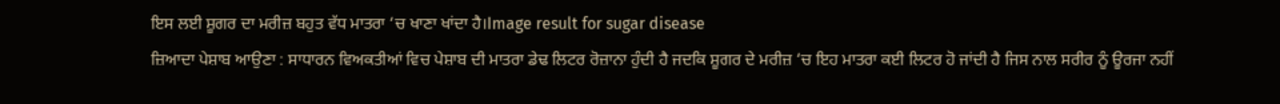ਇਸ ਲਈ ਸ਼ੂਗਰ ਦਾ ਮਰੀਜ਼ ਬਹੁਤ ਵੱਧ ਮਾਤਰਾ ‘ਚ ਖਾਣਾ ਖਾਂਦਾ ਹੈ।Image result for sugar disease
ਜ਼ਿਆਦਾ ਪੇਸ਼ਾਬ ਆਉਣਾ : ਸਾਧਾਰਨ ਵਿਅਕਤੀਆਂ ਵਿਚ ਪੇਸ਼ਾਬ ਦੀ ਮਾਤਰਾ ਡੇਢ ਲਿਟਰ ਰੋਜ਼ਾਨਾ ਹੁੰਦੀ ਹੈ ਜਦਕਿ ਸ਼ੂਗਰ ਦੇ ਮਰੀਜ਼ ‘ਚ ਇਹ ਮਾਤਰਾ ਕਈ ਲਿਟਰ ਹੋ ਜਾਂਦੀ ਹੈ ਜਿਸ ਨਾਲ ਸਰੀਰ ਨੂੰ ਊਰਜਾ ਨਹੀਂ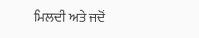ਮਿਲਦੀ ਅਤੇ ਜਦੋਂ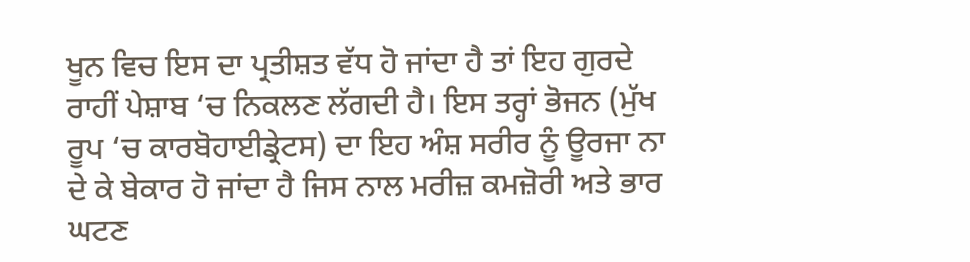ਖੂਨ ਵਿਚ ਇਸ ਦਾ ਪ੍ਰਤੀਸ਼ਤ ਵੱਧ ਹੋ ਜਾਂਦਾ ਹੈ ਤਾਂ ਇਹ ਗੁਰਦੇ ਰਾਹੀਂ ਪੇਸ਼ਾਬ ‘ਚ ਨਿਕਲਣ ਲੱਗਦੀ ਹੈ। ਇਸ ਤਰ੍ਹਾਂ ਭੋਜਨ (ਮੁੱਖ ਰੂਪ ‘ਚ ਕਾਰਬੋਹਾਈਡ੍ਰੇਟਸ) ਦਾ ਇਹ ਅੰਸ਼ ਸਰੀਰ ਨੂੰ ਊਰਜਾ ਨਾ ਦੇ ਕੇ ਬੇਕਾਰ ਹੋ ਜਾਂਦਾ ਹੈ ਜਿਸ ਨਾਲ ਮਰੀਜ਼ ਕਮਜ਼ੋਰੀ ਅਤੇ ਭਾਰ ਘਟਣ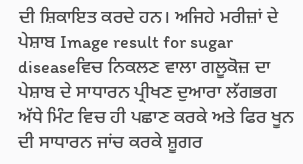ਦੀ ਸ਼ਿਕਾਇਤ ਕਰਦੇ ਹਨ। ਅਜਿਹੇ ਮਰੀਜ਼ਾਂ ਦੇ ਪੇਸ਼ਾਬ Image result for sugar diseaseਵਿਚ ਨਿਕਲਣ ਵਾਲਾ ਗਲੂਕੋਜ਼ ਦਾ ਪੇਸ਼ਾਬ ਦੇ ਸਾਧਾਰਨ ਪ੍ਰੀਖਣ ਦੁਆਰਾ ਲੱਗਭਗ ਅੱਧੇ ਮਿੰਟ ਵਿਚ ਹੀ ਪਛਾਣ ਕਰਕੇ ਅਤੇ ਫਿਰ ਖੂਨ ਦੀ ਸਾਧਾਰਨ ਜਾਂਚ ਕਰਕੇ ਸ਼ੂਗਰ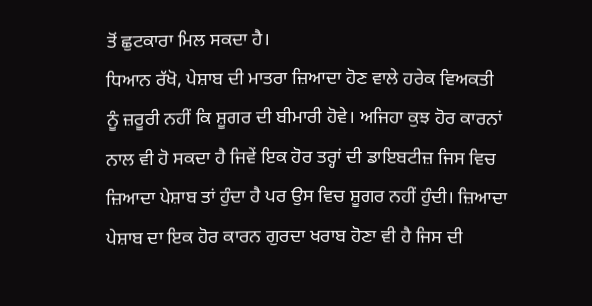ਤੋਂ ਛੁਟਕਾਰਾ ਮਿਲ ਸਕਦਾ ਹੈ।
ਧਿਆਨ ਰੱਖੋ, ਪੇਸ਼ਾਬ ਦੀ ਮਾਤਰਾ ਜ਼ਿਆਦਾ ਹੋਣ ਵਾਲੇ ਹਰੇਕ ਵਿਅਕਤੀ ਨੂੰ ਜ਼ਰੂਰੀ ਨਹੀਂ ਕਿ ਸ਼ੂਗਰ ਦੀ ਬੀਮਾਰੀ ਹੋਵੇ। ਅਜਿਹਾ ਕੁਝ ਹੋਰ ਕਾਰਨਾਂ ਨਾਲ ਵੀ ਹੋ ਸਕਦਾ ਹੈ ਜਿਵੇਂ ਇਕ ਹੋਰ ਤਰ੍ਹਾਂ ਦੀ ਡਾਇਬਟੀਜ਼ ਜਿਸ ਵਿਚ ਜ਼ਿਆਦਾ ਪੇਸ਼ਾਬ ਤਾਂ ਹੁੰਦਾ ਹੈ ਪਰ ਉਸ ਵਿਚ ਸ਼ੂਗਰ ਨਹੀਂ ਹੁੰਦੀ। ਜ਼ਿਆਦਾ ਪੇਸ਼ਾਬ ਦਾ ਇਕ ਹੋਰ ਕਾਰਨ ਗੁਰਦਾ ਖਰਾਬ ਹੋਣਾ ਵੀ ਹੈ ਜਿਸ ਦੀ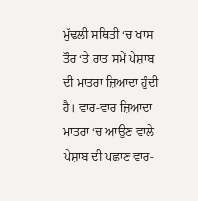ਮੁੱਢਲੀ ਸਥਿਤੀ ‘ਚ ਖਾਸ ਤੌਰ ‘ਤੇ ਰਾਤ ਸਮੇਂ ਪੇਸ਼ਾਬ ਦੀ ਮਾਤਰਾ ਜ਼ਿਆਦਾ ਹੁੰਦੀ ਹੈ। ਵਾਰ-ਵਾਰ ਜ਼ਿਆਦਾ ਮਾਤਰਾ ‘ਚ ਆਉਣ ਵਾਲੇ ਪੇਸ਼ਾਬ ਦੀ ਪਛਾਣ ਵਾਰ-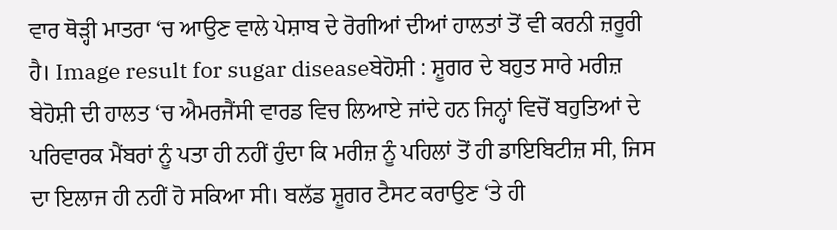ਵਾਰ ਥੋੜ੍ਹੀ ਮਾਤਰਾ ‘ਚ ਆਉਣ ਵਾਲੇ ਪੇਸ਼ਾਬ ਦੇ ਰੋਗੀਆਂ ਦੀਆਂ ਹਾਲਤਾਂ ਤੋਂ ਵੀ ਕਰਨੀ ਜ਼ਰੂਰੀ ਹੈ। Image result for sugar diseaseਬੇਹੋਸ਼ੀ : ਸ਼ੂਗਰ ਦੇ ਬਹੁਤ ਸਾਰੇ ਮਰੀਜ਼ ਬੇਹੋਸ਼ੀ ਦੀ ਹਾਲਤ ‘ਚ ਐਮਰਜੈਂਸੀ ਵਾਰਡ ਵਿਚ ਲਿਆਏ ਜਾਂਦੇ ਹਨ ਜਿਨ੍ਹਾਂ ਵਿਚੋਂ ਬਹੁਤਿਆਂ ਦੇ ਪਰਿਵਾਰਕ ਮੈਂਬਰਾਂ ਨੂੰ ਪਤਾ ਹੀ ਨਹੀਂ ਹੁੰਦਾ ਕਿ ਮਰੀਜ਼ ਨੂੰ ਪਹਿਲਾਂ ਤੋਂ ਹੀ ਡਾਇਬਿਟੀਜ਼ ਸੀ, ਜਿਸ ਦਾ ਇਲਾਜ ਹੀ ਨਹੀਂ ਹੋ ਸਕਿਆ ਸੀ। ਬਲੱਡ ਸ਼ੂਗਰ ਟੈਸਟ ਕਰਾਉਣ ‘ਤੇ ਹੀ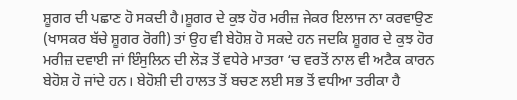ਸ਼ੂਗਰ ਦੀ ਪਛਾਣ ਹੋ ਸਕਦੀ ਹੈ।ਸ਼ੂਗਰ ਦੇ ਕੁਝ ਹੋਰ ਮਰੀਜ਼ ਜੇਕਰ ਇਲਾਜ ਨਾ ਕਰਵਾਉਣ (ਖਾਸਕਰ ਬੱਚੇ ਸ਼ੂਗਰ ਰੋਗੀ) ਤਾਂ ਉਹ ਵੀ ਬੇਹੋਸ਼ ਹੋ ਸਕਦੇ ਹਨ ਜਦਕਿ ਸ਼ੂਗਰ ਦੇ ਕੁਝ ਹੋਰ ਮਰੀਜ਼ ਦਵਾਈ ਜਾਂ ਇੰਸੁਲਿਨ ਦੀ ਲੋੜ ਤੋਂ ਵਧੇਰੇ ਮਾਤਰਾ ‘ਚ ਵਰਤੋਂ ਨਾਲ ਵੀ ਅਟੈਕ ਕਾਰਨ ਬੇਹੋਸ਼ ਹੋ ਜਾਂਦੇ ਹਨ। ਬੇਹੋਸ਼ੀ ਦੀ ਹਾਲਤ ਤੋਂ ਬਚਣ ਲਈ ਸਭ ਤੋਂ ਵਧੀਆ ਤਰੀਕਾ ਹੈ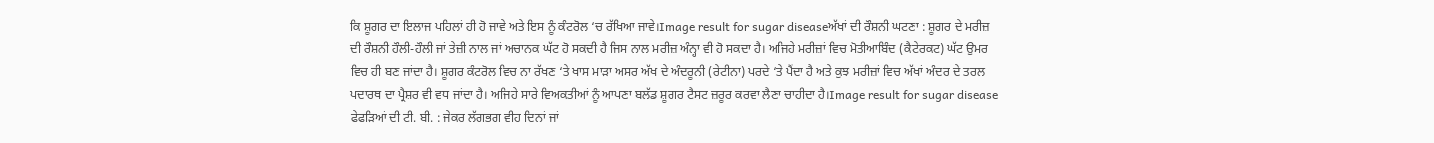ਕਿ ਸ਼ੂਗਰ ਦਾ ਇਲਾਜ ਪਹਿਲਾਂ ਹੀ ਹੋ ਜਾਵੇ ਅਤੇ ਇਸ ਨੂੰ ਕੰਟਰੋਲ ‘ਚ ਰੱਖਿਆ ਜਾਵੇ।Image result for sugar diseaseਅੱਖਾਂ ਦੀ ਰੌਸ਼ਨੀ ਘਟਣਾ : ਸ਼ੂਗਰ ਦੇ ਮਰੀਜ਼ ਦੀ ਰੌਸ਼ਨੀ ਹੌਲੀ-ਹੌਲੀ ਜਾਂ ਤੇਜ਼ੀ ਨਾਲ ਜਾਂ ਅਚਾਨਕ ਘੱਟ ਹੋ ਸਕਦੀ ਹੈ ਜਿਸ ਨਾਲ ਮਰੀਜ਼ ਅੰਨ੍ਹਾ ਵੀ ਹੋ ਸਕਦਾ ਹੈ। ਅਜਿਹੇ ਮਰੀਜ਼ਾਂ ਵਿਚ ਮੋਤੀਆਬਿੰਦ (ਕੈਟੇਰਕਟ) ਘੱਟ ਉਮਰ ਵਿਚ ਹੀ ਬਣ ਜਾਂਦਾ ਹੈ। ਸ਼ੂਗਰ ਕੰਟਰੋਲ ਵਿਚ ਨਾ ਰੱਖਣ ‘ਤੇ ਖਾਸ ਮਾੜਾ ਅਸਰ ਅੱਖ ਦੇ ਅੰਦਰੂਨੀ (ਰੇਟੀਨਾ) ਪਰਦੇ ‘ਤੇ ਪੈਂਦਾ ਹੈ ਅਤੇ ਕੁਝ ਮਰੀਜ਼ਾਂ ਵਿਚ ਅੱਖਾਂ ਅੰਦਰ ਦੇ ਤਰਲ ਪਦਾਰਥ ਦਾ ਪ੍ਰੈਸ਼ਰ ਵੀ ਵਧ ਜਾਂਦਾ ਹੈ। ਅਜਿਹੇ ਸਾਰੇ ਵਿਅਕਤੀਆਂ ਨੂੰ ਆਪਣਾ ਬਲੱਡ ਸ਼ੂਗਰ ਟੈਸਟ ਜ਼ਰੂਰ ਕਰਵਾ ਲੈਣਾ ਚਾਹੀਦਾ ਹੈ।Image result for sugar disease
ਫੇਫੜਿਆਂ ਦੀ ਟੀ. ਬੀ. : ਜੇਕਰ ਲੱਗਭਗ ਵੀਹ ਦਿਨਾਂ ਜਾਂ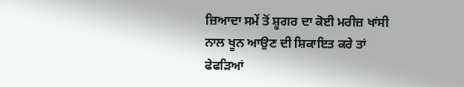ਜ਼ਿਆਦਾ ਸਮੇਂ ਤੋਂ ਸ਼ੂਗਰ ਦਾ ਕੋਈ ਮਰੀਜ਼ ਖਾਂਸੀ ਨਾਲ ਖੂਨ ਆਉਣ ਦੀ ਸ਼ਿਕਾਇਤ ਕਰੇ ਤਾਂ ਫੇਫੜਿਆਂ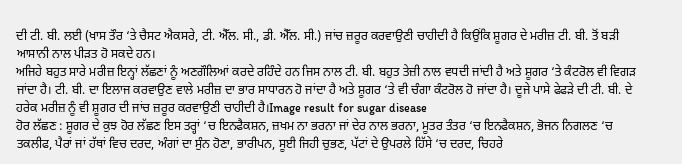ਦੀ ਟੀ. ਬੀ. ਲਈ (ਖਾਸ ਤੌਰ ‘ਤੇ ਚੈਸਟ ਐਕਸਰੇ, ਟੀ. ਐੱਲ. ਸੀ., ਡੀ. ਐੱਲ. ਸੀ.) ਜਾਂਚ ਜ਼ਰੂਰ ਕਰਵਾਉਣੀ ਚਾਹੀਦੀ ਹੈ ਕਿਉਂਕਿ ਸ਼ੂਗਰ ਦੇ ਮਰੀਜ਼ ਟੀ. ਬੀ. ਤੋਂ ਬੜੀ ਆਸਾਨੀ ਨਾਲ ਪੀੜਤ ਹੋ ਸਕਦੇ ਹਨ।
ਅਜਿਹੇ ਬਹੁਤ ਸਾਰੇ ਮਰੀਜ਼ ਇਨ੍ਹਾਂ ਲੱਛਣਾਂ ਨੂੰ ਅਣਗੌਲਿਆਂ ਕਰਦੇ ਰਹਿੰਦੇ ਹਨ ਜਿਸ ਨਾਲ ਟੀ. ਬੀ. ਬਹੁਤ ਤੇਜ਼ੀ ਨਾਲ ਵਧਦੀ ਜਾਂਦੀ ਹੈ ਅਤੇ ਸ਼ੂਗਰ ‘ਤੇ ਕੰਟਰੋਲ ਵੀ ਵਿਗੜ ਜਾਂਦਾ ਹੈ। ਟੀ. ਬੀ. ਦਾ ਇਲਾਜ ਕਰਵਾਉਣ ਵਾਲੇ ਮਰੀਜ਼ ਦਾ ਭਾਰ ਸਾਧਾਰਨ ਹੋ ਜਾਂਦਾ ਹੈ ਅਤੇ ਸ਼ੂਗਰ ‘ਤੇ ਵੀ ਚੰਗਾ ਕੰਟਰੋਲ ਹੋ ਜਾਂਦਾ ਹੈ। ਦੂਜੇ ਪਾਸੇ ਫੇਫੜੇ ਦੀ ਟੀ. ਬੀ. ਦੇ ਹਰੇਕ ਮਰੀਜ਼ ਨੂੰ ਵੀ ਸ਼ੂਗਰ ਦੀ ਜਾਂਚ ਜ਼ਰੂਰ ਕਰਵਾਉਣੀ ਚਾਹੀਦੀ ਹੈ।Image result for sugar disease
ਹੋਰ ਲੱਛਣ : ਸ਼ੂਗਰ ਦੇ ਕੁਝ ਹੋਰ ਲੱਛਣ ਇਸ ਤਰ੍ਹਾਂ ‘ਚ ਇਨਫੈਕਸ਼ਨ, ਜ਼ਖਮ ਨਾ ਭਰਨਾ ਜਾਂ ਦੇਰ ਨਾਲ ਭਰਨਾ, ਮੂਤਰ ਤੰਤਰ ‘ਚ ਇਨਫੈਕਸ਼ਨ, ਭੋਜਨ ਨਿਗਲਣ ‘ਚ ਤਕਲੀਫ, ਪੈਰਾਂ ਜਾਂ ਹੱਥਾਂ ਵਿਚ ਦਰਦ, ਅੰਗਾਂ ਦਾ ਸੁੰਨ ਹੋਣਾ, ਭਾਰੀਪਨ, ਸੂਈ ਜਿਹੀ ਚੁਭਣ, ਪੱਟਾਂ ਦੇ ਉਪਰਲੇ ਹਿੱਸੇ ‘ਚ ਦਰਦ, ਚਿਹਰੇ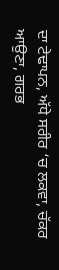ਦਾ ਟੇਢਾਪਨ, ਅੱਧੇ ਸਰੀਰ ‘ਚ ਲਕਵਾ, ਚੱਕਰ ਆਉਣਾ, ਗਰਭ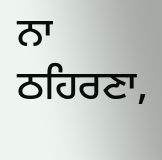ਨਾ ਠਹਿਰਣਾ,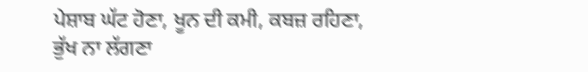ਪੇਸ਼ਾਬ ਘੱਟ ਹੋਣਾ, ਖੂਨ ਦੀ ਕਮੀ, ਕਬਜ਼ ਰਹਿਣਾ, ਭੁੱਖ ਨਾ ਲੱਗਣਾ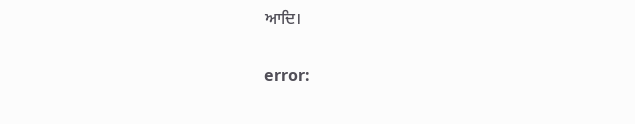ਆਦਿ।

error: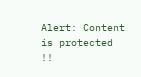Alert: Content is protected !!